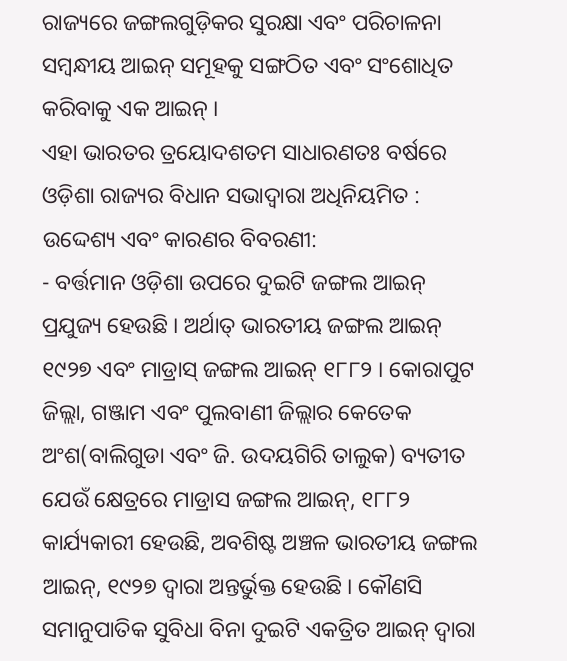ରାଜ୍ୟରେ ଜଙ୍ଗଲଗୁଡ଼ିକର ସୁରକ୍ଷା ଏବଂ ପରିଚାଳନା ସମ୍ବନ୍ଧୀୟ ଆଇନ୍ ସମୂହକୁ ସଙ୍ଗଠିତ ଏବଂ ସଂଶୋଧିତ କରିବାକୁ ଏକ ଆଇନ୍ ।
ଏହା ଭାରତର ତ୍ରୟୋଦଶତମ ସାଧାରଣତଃ ବର୍ଷରେ ଓଡ଼ିଶା ରାଜ୍ୟର ବିଧାନ ସଭାଦ୍ଵାରା ଅଧିନିୟମିତ :
ଉଦ୍ଦେଶ୍ୟ ଏବଂ କାରଣର ବିବରଣୀ:
- ବର୍ତ୍ତମାନ ଓଡ଼ିଶା ଉପରେ ଦୁଇଟି ଜଙ୍ଗଲ ଆଇନ୍ ପ୍ରଯୁଜ୍ୟ ହେଉଛି । ଅର୍ଥାତ୍ ଭାରତୀୟ ଜଙ୍ଗଲ ଆଇନ୍ ୧୯୨୭ ଏବଂ ମାଡ୍ରାସ୍ ଜଙ୍ଗଲ ଆଇନ୍ ୧୮୮୨ । କୋରାପୁଟ ଜିଲ୍ଲା, ଗଞ୍ଜାମ ଏବଂ ପୁଲବାଣୀ ଜିଲ୍ଲାର କେତେକ ଅଂଶ(ବାଲିଗୁଡା ଏବଂ ଜି. ଉଦୟଗିରି ତାଲୁକ) ବ୍ୟତୀତ ଯେଉଁ କ୍ଷେତ୍ରରେ ମାଡ୍ରାସ ଜଙ୍ଗଲ ଆଇନ୍, ୧୮୮୨ କାର୍ଯ୍ୟକାରୀ ହେଉଛି, ଅବଶିଷ୍ଟ ଅଞ୍ଚଳ ଭାରତୀୟ ଜଙ୍ଗଲ ଆଇନ୍, ୧୯୨୭ ଦ୍ଵାରା ଅନ୍ତର୍ଭୁକ୍ତ ହେଉଛି । କୌଣସି ସମାନୁପାତିକ ସୁବିଧା ବିନା ଦୁଇଟି ଏକତ୍ରିତ ଆଇନ୍ ଦ୍ଵାରା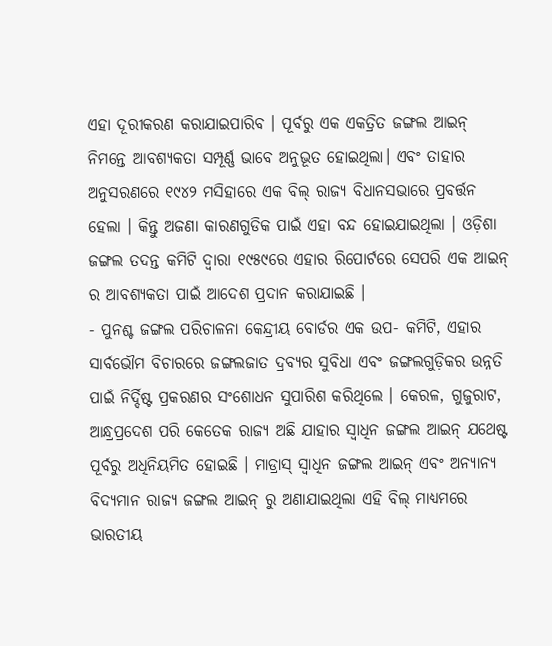ଏହା ଦୂରୀକରଣ କରାଯାଇପାରିବ । ପୂର୍ବରୁ ଏକ ଏକତ୍ରିତ ଜଙ୍ଗଲ ଆଇନ୍ ନିମନ୍ତେ ଆବଶ୍ୟକତା ସମ୍ପୂର୍ଣ୍ଣ ଭାବେ ଅନୁଭୂତ ହୋଇଥିଲା। ଏବଂ ତାହାର ଅନୁସରଣରେ ୧୯୪୨ ମସିହାରେ ଏକ ବିଲ୍ ରାଜ୍ୟ ବିଧାନସଭାରେ ପ୍ରବର୍ତ୍ତନ ହେଲା । କିନ୍ତୁ ଅଜଣା କାରଣଗୁଡିକ ପାଇଁ ଏହା ବନ୍ଦ ହୋଇଯାଇଥିଲା । ଓଡ଼ିଶା ଜଙ୍ଗଲ ତଦନ୍ତ କମିଟି ଦ୍ଵାରା ୧୯୫୯ରେ ଏହାର ରିପୋର୍ଟରେ ସେପରି ଏକ ଆଇନ୍ ର ଆବଶ୍ୟକତା ପାଇଁ ଆଦେଶ ପ୍ରଦାନ କରାଯାଇଛି ।
- ପୁନଶ୍ଚ ଜଙ୍ଗଲ ପରିଚାଳନା କେନ୍ଦ୍ରୀୟ ବୋର୍ଡର ଏକ ଉପ- କମିଟି, ଏହାର ସାର୍ବଭୌମ ବିଚାରରେ ଜଙ୍ଗଲଜାତ ଦ୍ରବ୍ୟର ସୁବିଧା ଏବଂ ଜଙ୍ଗଲଗୁଡ଼ିକର ଉନ୍ନତି ପାଇଁ ନିର୍ଦ୍ଦିଷ୍ଟ ପ୍ରକରଣର ସଂଶୋଧନ ସୁପାରିଶ କରିଥିଲେ । କେରଳ, ଗୁଜୁରାଟ, ଆନ୍ଧ୍ରପ୍ରଦେଶ ପରି କେତେକ ରାଜ୍ୟ ଅଛି ଯାହାର ସ୍ଵାଧିନ ଜଙ୍ଗଲ ଆଇନ୍ ଯଥେଷ୍ଟ ପୂର୍ବରୁ ଅଧିନିୟମିତ ହୋଇଛି । ମାଡ୍ରାସ୍ ସ୍ଵାଧିନ ଜଙ୍ଗଲ ଆଇନ୍ ଏବଂ ଅନ୍ୟାନ୍ୟ ବିଦ୍ୟମାନ ରାଜ୍ୟ ଜଙ୍ଗଲ ଆଇନ୍ ରୁ ଅଣାଯାଇଥିଲା ଏହି ବିଲ୍ ମାଧ୍ୟମରେ ଭାରତୀୟ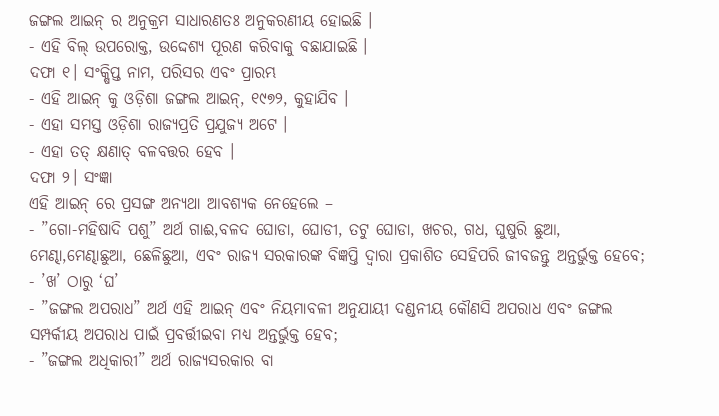ଜଙ୍ଗଲ ଆଇନ୍ ର ଅନୁକ୍ରମ ସାଧାରଣତଃ ଅନୁକରଣୀୟ ହୋଇଛି ।
- ଏହି ବିଲ୍ ଉପରୋକ୍ତ, ଉଦ୍ଦେଶ୍ୟ ପୂରଣ କରିବାକୁ ବଛାଯାଇଛି ।
ଦଫା ୧। ସଂକ୍ଷିପ୍ତ ନାମ, ପରିସର ଏବଂ ପ୍ରାରମ୍ଭ
- ଏହି ଆଇନ୍ କୁ ଓଡ଼ିଶା ଜଙ୍ଗଲ ଆଇନ୍, ୧୯୭୨, କୁହାଯିବ ।
- ଏହା ସମସ୍ତ ଓଡ଼ିଶା ରାଜ୍ୟପ୍ରତି ପ୍ରଯୁଜ୍ୟ ଅଟେ ।
- ଏହା ତତ୍ କ୍ଷଣାତ୍ ବଳବତ୍ତର ହେବ ।
ଦଫା ୨। ସଂଜ୍ଞା
ଏହି ଆଇନ୍ ରେ ପ୍ରସଙ୍ଗ ଅନ୍ୟଥା ଆବଶ୍ୟକ ନେହେଲେ –
- ”ଗୋ-ମହିଷାଦି ପଶୁ” ଅର୍ଥ ଗାଈ,ବଳଦ ଘୋଡା, ଘୋଡୀ, ତଟୁ ଘୋଡା, ଖଚର, ଗଧ, ଘୁଷୁରି ଛୁଆ, ମେଣ୍ଢା,ମେଣ୍ଢାଛୁଆ, ଛେଳିଛୁଆ, ଏବଂ ରାଜ୍ୟ ସରକାରଙ୍କ ବିଜ୍ଞପ୍ତି ଦ୍ଵାରା ପ୍ରକାଶିତ ସେହିପରି ଜୀବଜନ୍ତୁ ଅନ୍ତର୍ଭୁକ୍ତ ହେବେ;
- ’ଖ’ ଠାରୁ ‘ଘ’
- ”ଜଙ୍ଗଲ ଅପରାଧ” ଅର୍ଥ ଏହି ଆଇନ୍ ଏବଂ ନିୟମାବଳୀ ଅନୁଯାୟୀ ଦଣ୍ଡନୀୟ କୌଣସି ଅପରାଧ ଏବଂ ଜଙ୍ଗଲ ସମ୍ପର୍କୀୟ ଅପରାଧ ପାଇଁ ପ୍ରବର୍ତ୍ତୀଇବା ମଧ୍ୟ ଅନ୍ତର୍ଭୁକ୍ତ ହେବ;
- ”ଜଙ୍ଗଲ ଅଧିକାରୀ” ଅର୍ଥ ରାଜ୍ୟସରକାର ବା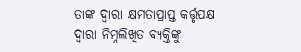ତାଙ୍କ ଦ୍ଵାରା କ୍ଷମତାପ୍ରାପ୍ତ କର୍ତ୍ତୃପକ୍ଷ ଦ୍ଵାରା ନିମ୍ନଲିଖିତ ବ୍ୟକ୍ତିଙ୍କୁ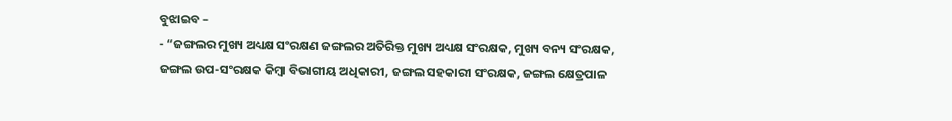ବୁଝାଇବ –
- “ଜଙ୍ଗଲର ମୁଖ୍ୟ ଅଧ୍ୟକ୍ଷ ସଂରକ୍ଷଣ ଜଙ୍ଗଲର ଅତିରିକ୍ତ ମୁଖ୍ୟ ଅଧ୍ୟକ୍ଷ ସଂରକ୍ଷକ, ମୁଖ୍ୟ ବନ୍ୟ ସଂରକ୍ଷକ, ଜଙ୍ଗଲ ଉପ-ସଂରକ୍ଷକ କିମ୍ବା ବିଭାଗୀୟ ଅଧିକାରୀ, ଜଙ୍ଗଲ ସହକାରୀ ସଂରକ୍ଷକ, ଜଙ୍ଗଲ କ୍ଷେତ୍ରପାଳ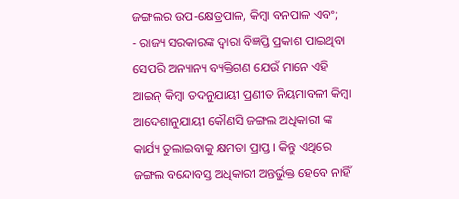ଜଙ୍ଗଲର ଉପ-କ୍ଷେତ୍ରପାଳ, କିମ୍ବା ବନପାଳ ଏବଂ;
- ରାଜ୍ୟ ସରକାରଙ୍କ ଦ୍ଵାରା ବିଜ୍ଞପ୍ତି ପ୍ରକାଶ ପାଇଥିବା ସେପରି ଅନ୍ୟାନ୍ୟ ବ୍ୟକ୍ତିଗଣ ଯେଉଁ ମାନେ ଏହି ଆଇନ୍ କିମ୍ବା ତଦନୁଯାୟୀ ପ୍ରଣୀତ ନିୟମାବଳୀ କିମ୍ବା ଆଦେଶାନୁଯାୟୀ କୌଣସି ଜଙ୍ଗଲ ଅଧିକାରୀ ଙ୍କ କାର୍ଯ୍ୟ ତୁଲାଇବାକୁ କ୍ଷମତା ପ୍ରାପ୍ତ । କିନ୍ତୁ ଏଥିରେ ଜଙ୍ଗଲ ବନ୍ଦୋବସ୍ତ ଅଧିକାରୀ ଅନ୍ତର୍ଭୁକ୍ତ ହେବେ ନାହିଁ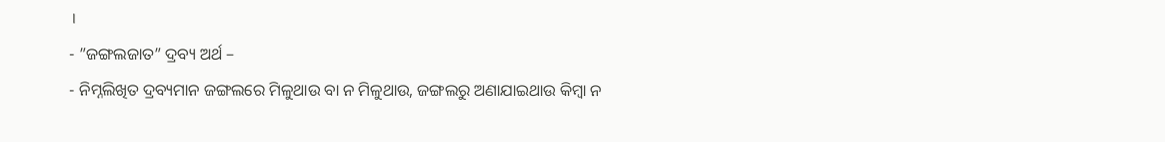।
- ”ଜଙ୍ଗଲଜାତ” ଦ୍ରବ୍ୟ ଅର୍ଥ –
- ନିମ୍ନଲିଖିତ ଦ୍ରବ୍ୟମାନ ଜଙ୍ଗଲରେ ମିଳୁଥାଉ ବା ନ ମିଳୁଥାଉ, ଜଙ୍ଗଲରୁ ଅଣାଯାଇଥାଉ କିମ୍ବା ନ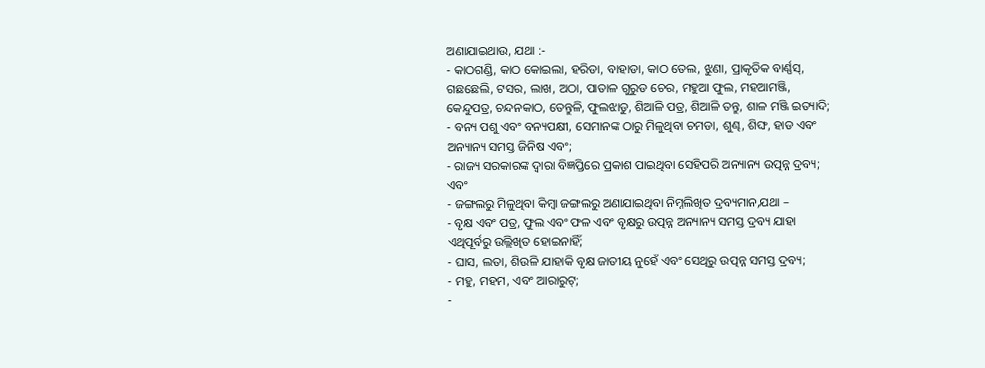ଅଣାଯାଇଥାଉ, ଯଥା :-
- କାଠଗଣ୍ଡି, କାଠ କୋଇଲା, ହରିଡା, ବାହାଡା, କାଠ ତେଲ, ଝୁଣା, ପ୍ରାକୃତିକ ବାର୍ଣ୍ଣସ୍, ଗଛଛେଲି, ଟସର, ଲାଖ, ଅଠା, ପାତାଳ ଗୁରୁଡ ଚେର, ମହୁଆ ଫୁଲ, ମହଆମଞ୍ଜି, କେନ୍ଦୁପତ୍ର, ଚନ୍ଦନକାଠ, ତେନ୍ତୁଳି, ଫୁଲଝାଡୁ, ଶିଆଳି ପତ୍ର, ଶିଆଳି ତନ୍ତୁ, ଶାଳ ମଞ୍ଜି ଇତ୍ୟାଦି;
- ବନ୍ୟ ପଶୁ ଏବଂ ବନ୍ୟପକ୍ଷୀ, ସେମାନଙ୍କ ଠାରୁ ମିଳୁଥିବା ଚମଡା, ଶୁଣ୍ଢ, ଶିଙ୍ଘ, ହାଡ ଏବଂ ଅନ୍ୟାନ୍ୟ ସମସ୍ତ ଜିନିଷ ଏବଂ;
- ରାଜ୍ୟ ସରକାରଙ୍କ ଦ୍ଵାରା ବିଜ୍ଞପ୍ତିରେ ପ୍ରକାଶ ପାଇଥିବା ସେହିପରି ଅନ୍ୟାନ୍ୟ ଉତ୍ପନ୍ନ ଦ୍ରବ୍ୟ; ଏବଂ
- ଜଙ୍ଗଲରୁ ମିଳୁଥିବା କିମ୍ବା ଜଙ୍ଗଲରୁ ଅଣାଯାଇଥିବା ନିମ୍ନଲିଖିତ ଦ୍ରବ୍ୟମାନ,ଯଥା –
- ବୃକ୍ଷ ଏବଂ ପତ୍ର, ଫୁଲ ଏବଂ ଫଳ ଏବଂ ବୃକ୍ଷରୁ ଉତ୍ପନ୍ନ ଅନ୍ୟାନ୍ୟ ସମସ୍ତ ଦ୍ରବ୍ୟ ଯାହା ଏଥିପୂର୍ବରୁ ଉଲ୍ଲିଖିତ ହୋଇନାହିଁ;
- ଘାସ, ଲତା, ଶିଉଳି ଯାହାକି ବୃକ୍ଷ ଜାତୀୟ ନୁହେଁ ଏବଂ ସେଥିରୁ ଉତ୍ପନ୍ନ ସମସ୍ତ ଦ୍ରବ୍ୟ;
- ମହୁ, ମହମ, ଏବଂ ଆରାରୁଟ୍;
-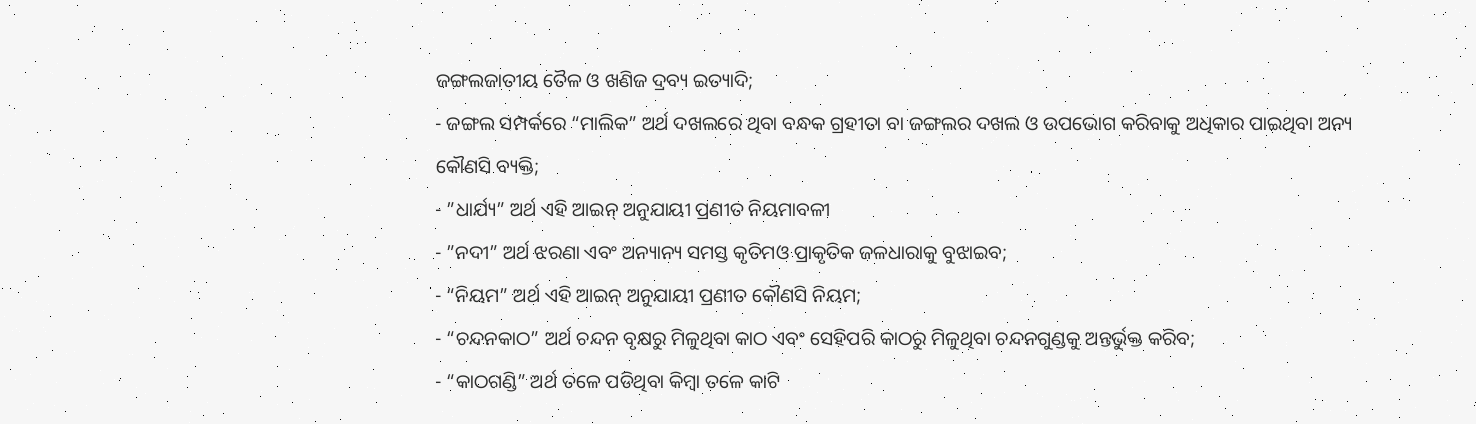ଜଙ୍ଗଲଜାତୀୟ ତୈଳ ଓ ଖଣିଜ ଦ୍ରବ୍ୟ ଇତ୍ୟାଦି;
- ଜଙ୍ଗଲ ସମ୍ପର୍କରେ “ମାଲିକ” ଅର୍ଥ ଦଖଲରେ ଥିବା ବନ୍ଧକ ଗ୍ରହୀତା ବା ଜଙ୍ଗଲର ଦଖଲ ଓ ଉପଭୋଗ କରିବାକୁ ଅଧିକାର ପାଇଥିବା ଅନ୍ୟ କୌଣସି ବ୍ୟକ୍ତି;
- ”ଧାର୍ଯ୍ୟ” ଅର୍ଥ ଏହି ଆଇନ୍ ଅନୁଯାୟୀ ପ୍ରଣୀତ ନିୟମାବଳୀ
- ”ନଦୀ” ଅର୍ଥ ଝରଣା ଏବଂ ଅନ୍ୟାନ୍ୟ ସମସ୍ତ କୃତିମଓ ପ୍ରାକୃତିକ ଜଳଧାରାକୁ ବୁଝାଇବ;
- “ନିୟମ” ଅର୍ଥ ଏହି ଆଇନ୍ ଅନୁଯାୟୀ ପ୍ରଣୀତ କୌଣସି ନିୟମ;
- “ଚନ୍ଦନକାଠ” ଅର୍ଥ ଚନ୍ଦନ ବୃକ୍ଷରୁ ମିଳୁଥିବା କାଠ ଏବଂ ସେହିପରି କାଠରୁ ମିଳୁଥିବା ଚନ୍ଦନଗୁଣ୍ଡକୁ ଅନ୍ତର୍ଭୁକ୍ତ କରିବ;
- “କାଠଗଣ୍ଡି” ଅର୍ଥ ତଳେ ପଡିଥିବା କିମ୍ବା ତଳେ କାଟି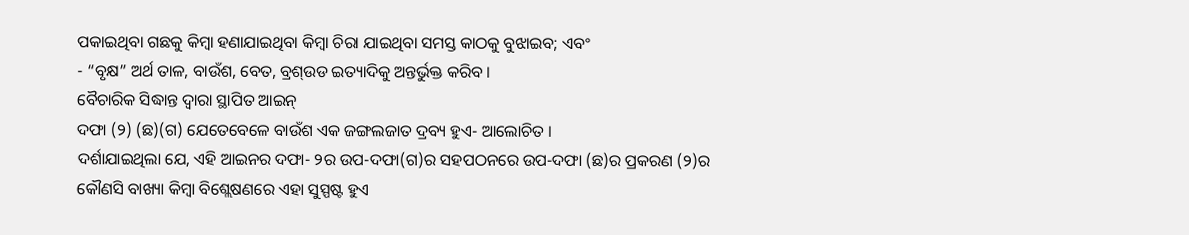ପକାଇଥିବା ଗଛକୁ କିମ୍ବା ହଣାଯାଇଥିବା କିମ୍ବା ଚିରା ଯାଇଥିବା ସମସ୍ତ କାଠକୁ ବୁଝାଇବ; ଏବଂ
- “ବୃକ୍ଷ” ଅର୍ଥ ତାଳ, ବାଉଁଶ, ବେତ, ବ୍ରଶ୍ଉଡ ଇତ୍ୟାଦିକୁ ଅନ୍ତର୍ଭୁକ୍ତ କରିବ ।
ବୈଚାରିକ ସିଦ୍ଧାନ୍ତ ଦ୍ଵାରା ସ୍ଥାପିତ ଆଇନ୍
ଦଫା (୨) (ଛ)(ଗ) ଯେତେବେଳେ ବାଉଁଶ ଏକ ଜଙ୍ଗଲଜାତ ଦ୍ରବ୍ୟ ହୁଏ- ଆଲୋଚିତ ।
ଦର୍ଶାଯାଇଥିଲା ଯେ, ଏହି ଆଇନର ଦଫା- ୨ର ଉପ-ଦଫା(ଗ)ର ସହପଠନରେ ଉପ-ଦଫା (ଛ)ର ପ୍ରକରଣ (୨)ର କୌଣସି ବାଖ୍ୟା କିମ୍ବା ବିଶ୍ଲେଷଣରେ ଏହା ସୁସ୍ପଷ୍ଟ ହୁଏ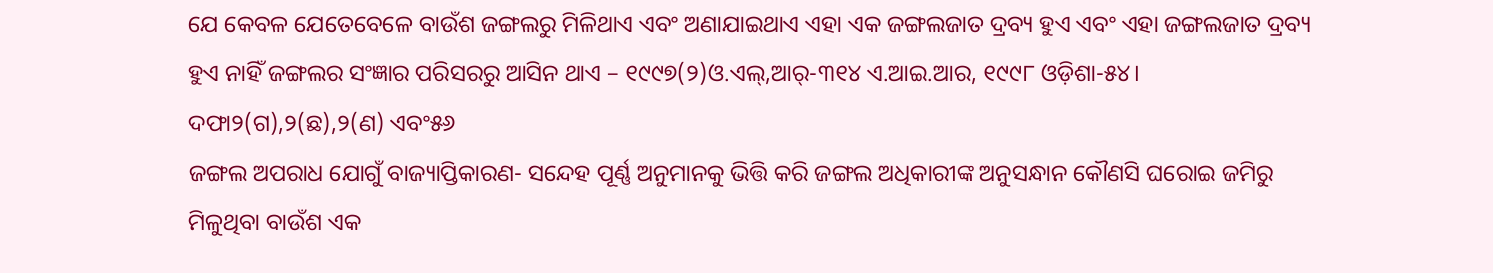ଯେ କେବଳ ଯେତେବେଳେ ବାଉଁଶ ଜଙ୍ଗଲରୁ ମିଳିଥାଏ ଏବଂ ଅଣାଯାଇଥାଏ ଏହା ଏକ ଜଙ୍ଗଲଜାତ ଦ୍ରବ୍ୟ ହୁଏ ଏବଂ ଏହା ଜଙ୍ଗଲଜାତ ଦ୍ରବ୍ୟ ହୁଏ ନାହିଁ ଜଙ୍ଗଲର ସଂଜ୍ଞାର ପରିସରରୁ ଆସିନ ଥାଏ – ୧୯୯୭(୨)ଓ.ଏଲ୍,ଆର୍-୩୧୪ ଏ.ଆଇ.ଆର, ୧୯୯୮ ଓଡ଼ିଶା-୫୪।
ଦଫା୨(ଗ),୨(ଛ),୨(ଣ) ଏବଂ୫୬
ଜଙ୍ଗଲ ଅପରାଧ ଯୋଗୁଁ ବାଜ୍ୟାପ୍ତିକାରଣ- ସନ୍ଦେହ ପୂର୍ଣ୍ଣ ଅନୁମାନକୁ ଭିତ୍ତି କରି ଜଙ୍ଗଲ ଅଧିକାରୀଙ୍କ ଅନୁସନ୍ଧାନ କୌଣସି ଘରୋଇ ଜମିରୁ ମିଳୁଥିବା ବାଉଁଶ ଏକ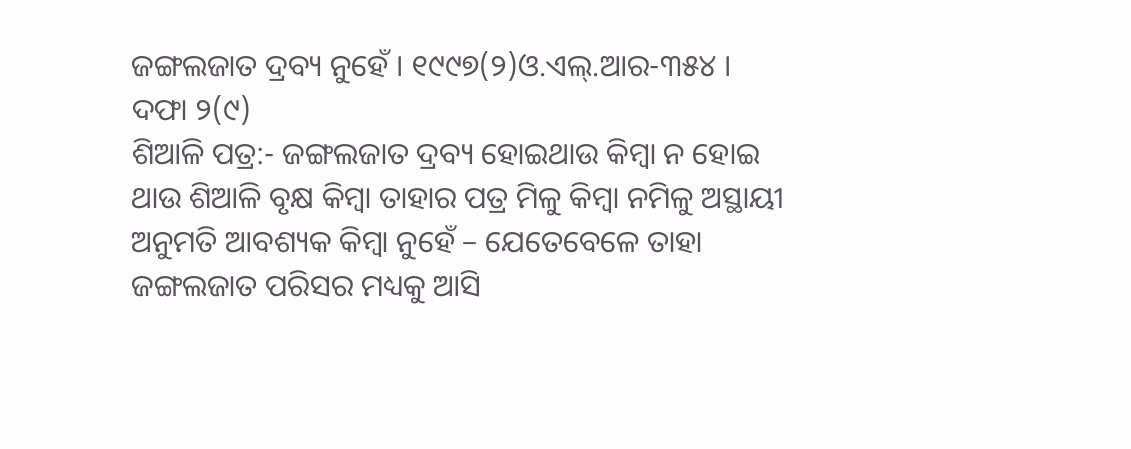ଜଙ୍ଗଲଜାତ ଦ୍ରବ୍ୟ ନୁହେଁ । ୧୯୯୭(୨)ଓ.ଏଲ୍.ଆର-୩୫୪ ।
ଦଫା ୨(୯)
ଶିଆଳି ପତ୍ର:- ଜଙ୍ଗଲଜାତ ଦ୍ରବ୍ୟ ହୋଇଥାଉ କିମ୍ବା ନ ହୋଇ ଥାଉ ଶିଆଳି ବୃକ୍ଷ କିମ୍ବା ତାହାର ପତ୍ର ମିଳୁ କିମ୍ବା ନମିଳୁ ଅସ୍ଥାୟୀ ଅନୁମତି ଆବଶ୍ୟକ କିମ୍ବା ନୁହେଁ – ଯେତେବେଳେ ତାହା ଜଙ୍ଗଲଜାତ ପରିସର ମଧ୍ୟକୁ ଆସି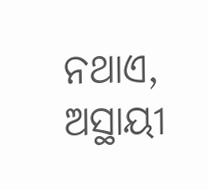ନଥାଏ, ଅସ୍ଥାୟୀ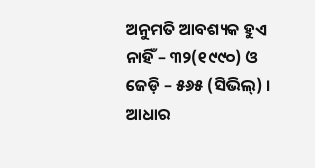ଅନୁମତି ଆବଶ୍ୟକ ହୁଏ ନାହିଁ – ୩୨(୧୯୯୦) ଓ ଜେଡ଼ି – ୫୬୫ (ସିଭିଲ୍) ।
ଆଧାର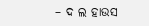– ଦ ଲ ହାଉସ